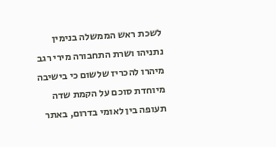לשכת ראש הממשלה בנימין נתניהו ושרת התחבורה מירי רגב מיהרו להכריז שלשום כי בישיבה מיוחדת סוכם על הקמת שדה תעופה בין לאומי בדרום, באתר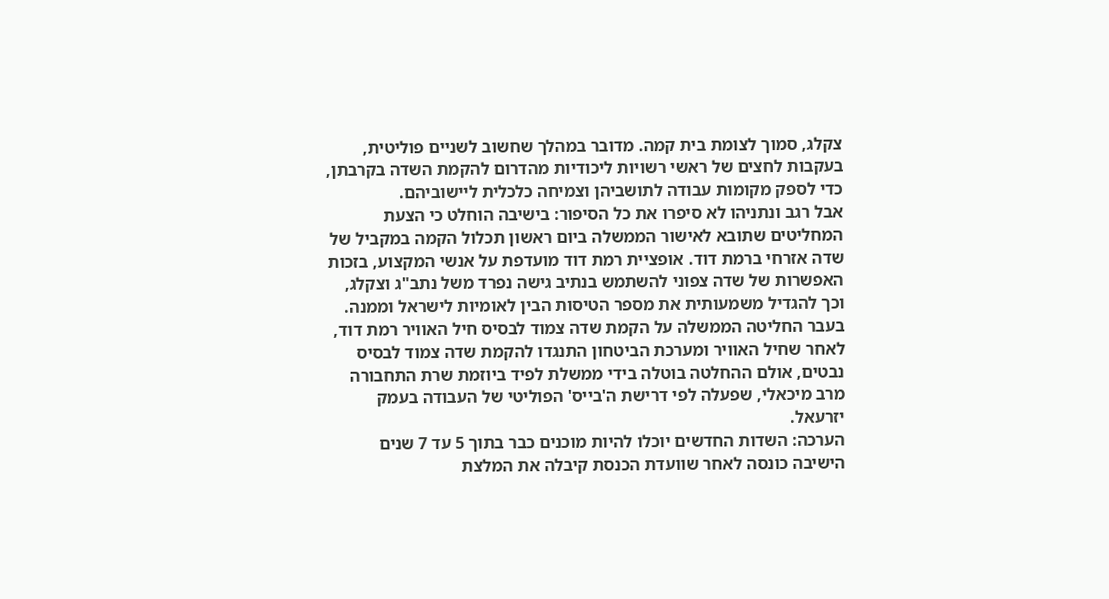צקלג, סמוך לצומת בית קמה. מדובר במהלך שחשוב לשניים פוליטית, בעקבות לחצים של ראשי רשויות ליכודיות מהדרום להקמת השדה בקרבתן, כדי לספק מקומות עבודה לתושביהן וצמיחה כלכלית ליישוביהם.
אבל רגב ונתניהו לא סיפרו את כל הסיפור: בישיבה הוחלט כי הצעת המחליטים שתובא לאישור הממשלה ביום ראשון תכלול הקמה במקביל של שדה אזרחי ברמת דוד. אופציית רמת דוד מועדפת על אנשי המקצוע, בזכות האפשרות של שדה צפוני להשתמש בנתיב גישה נפרד משל נתב"ג וצקלג, וכך להגדיל משמעותית את מספר הטיסות הבין לאומיות לישראל וממנה.
בעבר החליטה הממשלה על הקמת שדה צמוד לבסיס חיל האוויר רמת דוד, לאחר שחיל האוויר ומערכת הביטחון התנגדו להקמת שדה צמוד לבסיס נבטים, אולם ההחלטה בוטלה בידי ממשלת לפיד ביוזמת שרת התחבורה מרב מיכאלי, שפעלה לפי דרישת ה'בייס' הפוליטי של העבודה בעמק יזרעאל.
הערכה: השדות החדשים יוכלו להיות מוכנים כבר בתוך 5 עד 7 שנים
הישיבה כונסה לאחר שוועדת הכנסת קיבלה את המלצת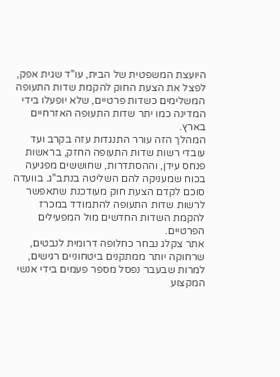היועצת המשפטית של הבית, עו"ד שגית אפק, לפצל את הצעת החוק להקמת שדות התעופה המשלימים כשדות פרטיים, שלא יופעלו בידי המדינה כמו יתר שדות התעופה האזרחיים בארץ.
המהלך הזה עורר התנגדות עזה בקרב ועד עובדי רשות שדות התעופה החזק, בראשות פנחס עידן, וההסתדרות, שחוששים מפגיעה בכוח שמעניקה להם השליטה בנתב"ג. בוועדה סוכם לקדם הצעת חוק מעודכנת שתאפשר לרשות שדות התעופה להתמודד במכרז להקמת השדות החדשים מול המפעילים הפרטיים.
אתר צקלג נבחר כחלופה דרומית לנבטים, שרחוקה יותר ממתקנים ביטחוניים רגישים, למרות שבעבר נפסל מספר פעמים בידי אנשי המקצוע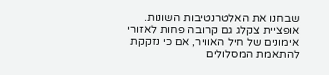שבחנו את האלטרנטיבות השונות. אופציית צקלג גם קרובה פחות לאזורי אימונים של חיל האוויר, אם כי נזקקת להתאמת המסלולים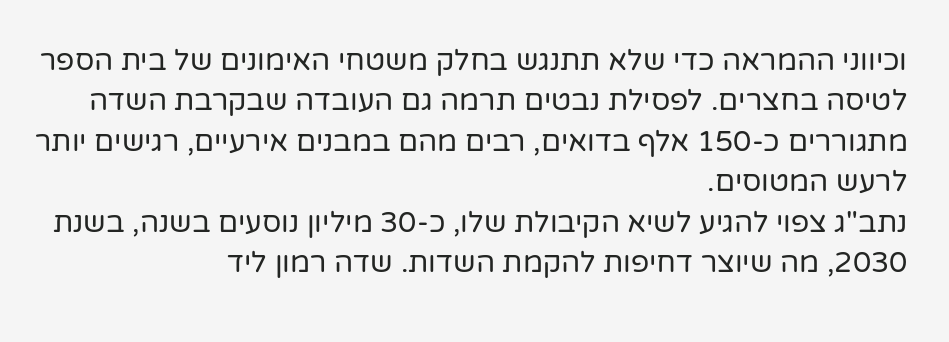וכיווני ההמראה כדי שלא תתנגש בחלק משטחי האימונים של בית הספר לטיסה בחצרים. לפסילת נבטים תרמה גם העובדה שבקרבת השדה מתגוררים כ-150 אלף בדואים, רבים מהם במבנים אירעיים, רגישים יותר לרעש המטוסים.
נתב"ג צפוי להגיע לשיא הקיבולת שלו, כ-30 מיליון נוסעים בשנה, בשנת 2030, מה שיוצר דחיפות להקמת השדות. שדה רמון ליד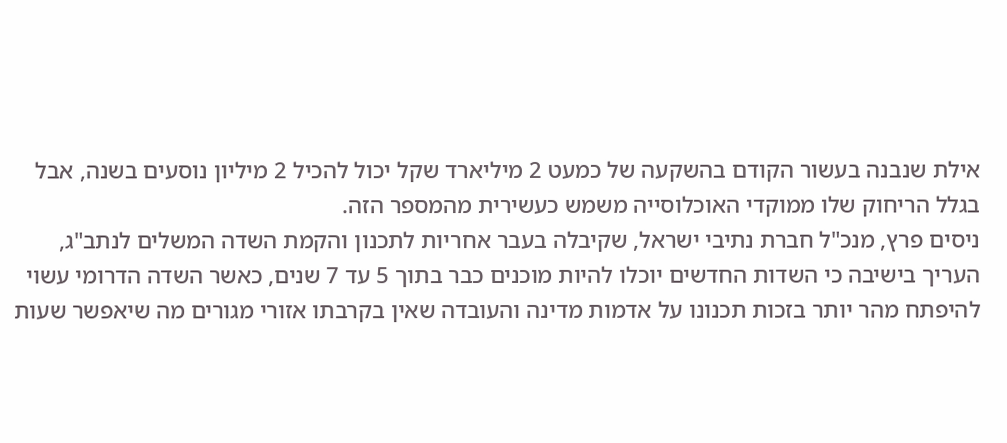אילת שנבנה בעשור הקודם בהשקעה של כמעט 2 מיליארד שקל יכול להכיל 2 מיליון נוסעים בשנה, אבל בגלל הריחוק שלו ממוקדי האוכלוסייה משמש כעשירית מהמספר הזה.
ניסים פרץ, מנכ"ל חברת נתיבי ישראל, שקיבלה בעבר אחריות לתכנון והקמת השדה המשלים לנתב"ג, העריך בישיבה כי השדות החדשים יוכלו להיות מוכנים כבר בתוך 5 עד 7 שנים, כאשר השדה הדרומי עשוי להיפתח מהר יותר בזכות תכנונו על אדמות מדינה והעובדה שאין בקרבתו אזורי מגורים מה שיאפשר שעות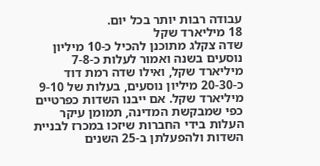עבודה רבות יותר בכל יום.
18 מיליארד שקל
שדה צקלג מתוכנן להכיל כ-10 מיליון נוסעים בשנה ואמור לעלות כ-7-8 מיליארד שקל, ואילו שדה רמת דוד כ-20-30 מיליון נוסעים, בעלות של 9-10 מיליארד שקל. אם ייבנו השדות כפרטיים כפי שמבקשת המדינה, תמומן עיקר העלות בידי החברות שיזכו במכרז לבניית השדות ולהפעלתן ב-25 השנים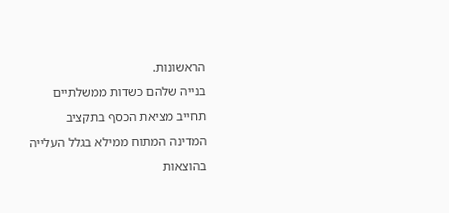הראשונות.
בנייה שלהם כשדות ממשלתיים תחייב מציאת הכסף בתקציב המדינה המתוח ממילא בגלל העלייה בהוצאות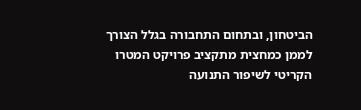הביטחון, ובתחום התחבורה בגלל הצורך לממן כמחצית מתקציב פרויקט המטרו הקריטי לשיפור התנועה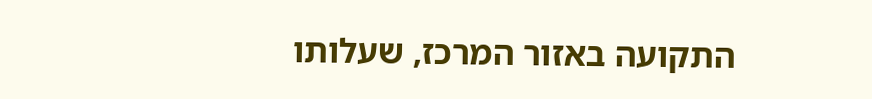התקועה באזור המרכז, שעלותו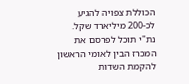הכוללת צפויה להגיע לכ-200 מיליארד שקל.
נת"י תוכל לפרסם את המכרז הבין לאומי הראשון להקמת השדות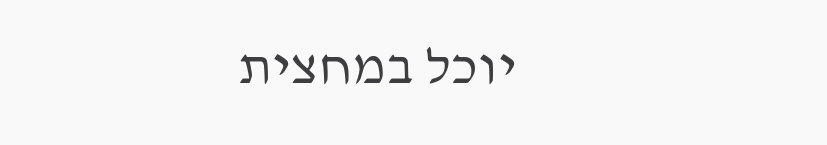יוכל במחצית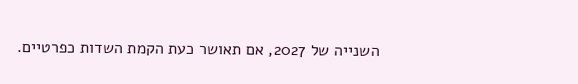השנייה של 2027, אם תאושר כעת הקמת השדות כפרטיים.